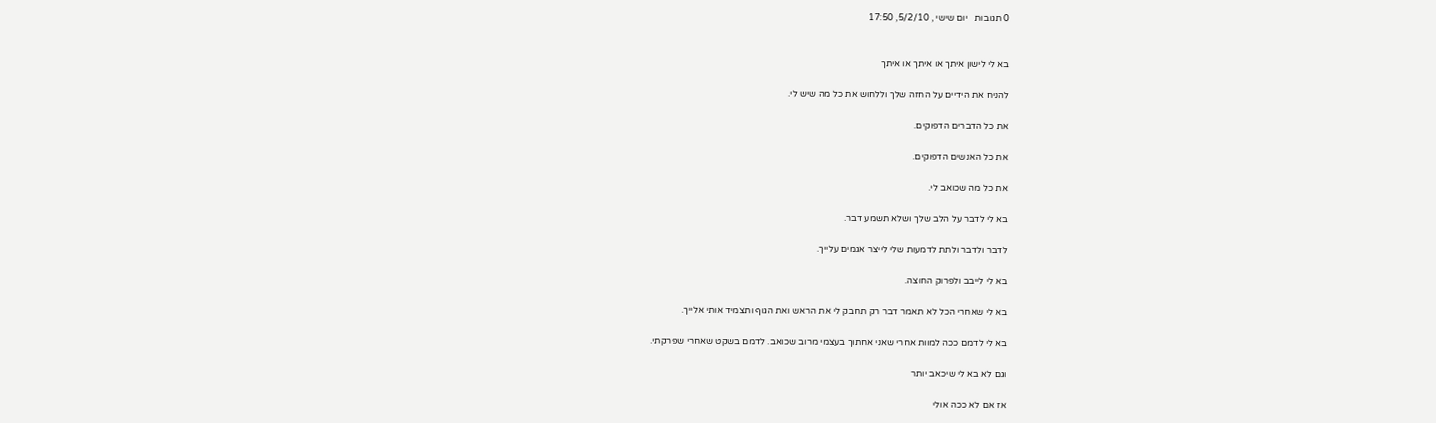0 תגובות   יום שישי , 5/2/10, 17:50


בא לי לישון איתך או איתך או איתך

להניח את הידיים על החזה שלך וללחוש את כל מה שיש לי.

את כל הדברים הדפוקים.

את כל האנשים הדפוקים.

את כל מה שכואב לי.

בא לי לדבר על הלב שלך ושלא תשמע דבר.

לדבר ולדבר ולתת לדמעות שלי לייצר אגמים עלייך.

בא לי לייבב ולפרוק החוצה.

בא לי שאחרי הכל לא תאמר דבר רק תחבק לי את הראש ואת הגוף ותצמיד אותי אלייך.

בא לי לדמם ככה למוות אחרי שאני אחתוך בעצמי מרוב שכואב. לדמם בשקט שאחרי שפרקתי.

וגם לא בא לי שיכאב יותר

אז אם לא ככה אולי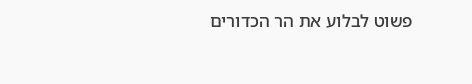פשוט לבלוע את הר הכדורים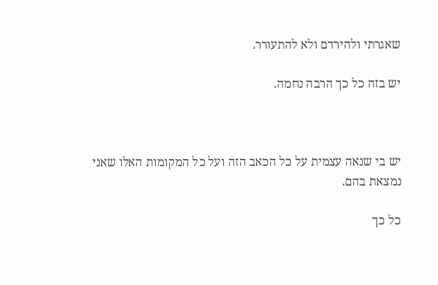שאגרתי ולהירדם ולא להתעורר.

יש בזה כל כך הרבה נחמה.



יש בי שנאה עצמית על כל הכאב הזה ועל כל המקומות האלו שאני נמצאת בהם.

כל כך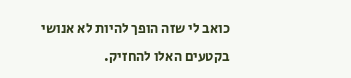כואב לי שזה הופך להיות לא אנושי בקטעים האלו להחזיק.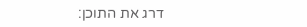דרג את התוכן: